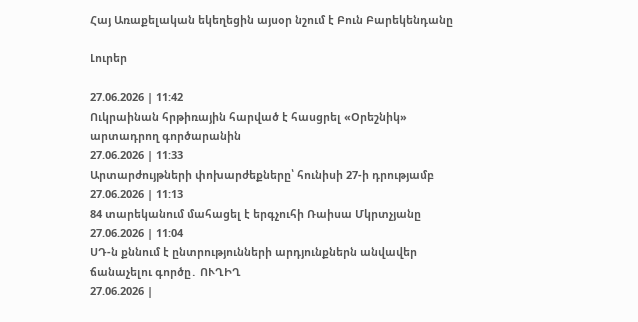Հայ Առաքելական եկեղեցին այսօր նշում է Բուն Բարեկենդանը

Լուրեր

27.06.2026 | 11:42
Ուկրաինան հրթիռային հարված է հասցրել «Օրեշնիկ» արտադրող գործարանին
27.06.2026 | 11:33
Արտարժույթների փոխարժեքները՝ հունիսի 27-ի դրությամբ
27.06.2026 | 11:13
84 տարեկանում մահացել է երգչուհի Ռաիսա Մկրտչյանը
27.06.2026 | 11:04
ՍԴ-ն քննում է ընտրությունների արդյունքներն անվավեր ճանաչելու գործը․ ՈՒՂԻՂ
27.06.2026 |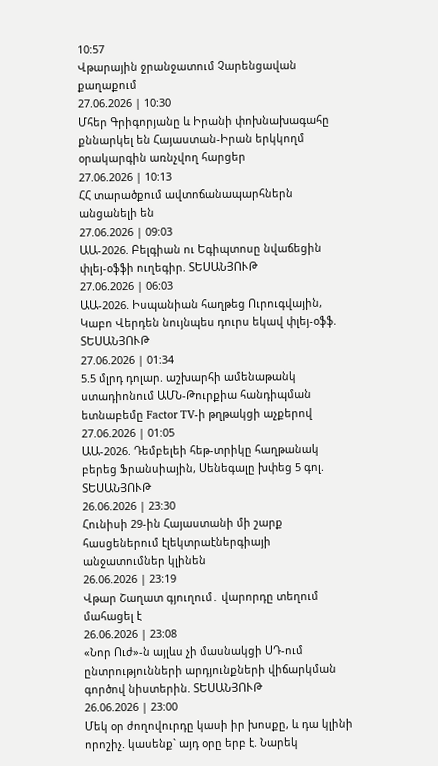10:57
Վթարային ջրանջատում Չարենցավան քաղաքում
27.06.2026 | 10:30
Մհեր Գրիգորյանը և Իրանի փոխնախագահը քննարկել են Հայաստան-Իրան երկկողմ օրակարգին առնչվող հարցեր
27.06.2026 | 10:13
ՀՀ տարածքում ավտոճանապարհներն անցանելի են
27.06.2026 | 09:03
ԱԱ-2026. Բելգիան ու Եգիպտոսը նվաճեցին փլեյ-օֆֆի ուղեգիր. ՏԵՍԱՆՅՈՒԹ
27.06.2026 | 06:03
ԱԱ-2026. Իսպանիան հաղթեց Ուրուգվային, Կաբո Վերդեն նույնպես դուրս եկավ փլեյ-օֆֆ. ՏԵՍԱՆՅՈՒԹ
27.06.2026 | 01:34
5.5 մլրդ դոլար. աշխարհի ամենաթանկ ստադիոնում ԱՄՆ-Թուրքիա հանդիպման ետնաբեմը Factor TV-ի թղթակցի աչքերով
27.06.2026 | 01:05
ԱԱ-2026. Դեմբելեի հեթ-տրիկը հաղթանակ բերեց Ֆրանսիային, Սենեգալը խփեց 5 գոլ. ՏԵՍԱՆՅՈՒԹ
26.06.2026 | 23:30
Հունիսի 29-ին Հայաստանի մի շարք հասցեներում էլեկտրաէներգիայի անջատումներ կլինեն
26.06.2026 | 23:19
Վթար Շաղատ գյուղում․ վարորդը տեղում մահացել է
26.06.2026 | 23:08
«Նոր Ուժ»-ն այլևս չի մասնակցի ՍԴ-ում ընտրությունների արդյունքների վիճարկման գործով նիստերին. ՏԵՍԱՆՅՈՒԹ
26.06.2026 | 23:00
Մեկ օր ժողովուրդը կասի իր խոսքը, և դա կլինի որոշիչ. կասենք` այդ օրը երբ է. Նարեկ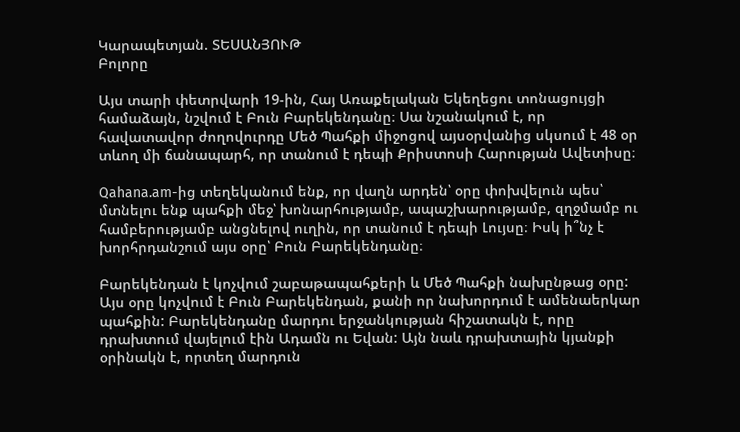Կարապետյան. ՏԵՍԱՆՅՈՒԹ
Բոլորը

Այս տարի փետրվարի 19-ին, Հայ Առաքելական Եկեղեցու տոնացույցի համաձայն, նշվում է Բուն Բարեկենդանը։ Սա նշանակում է, որ հավատավոր ժողովուրդը Մեծ Պահքի միջոցով այսօրվանից սկսում է 48 օր տևող մի ճանապարհ, որ տանում է դեպի Քրիստոսի Հարության Ավետիսը։

Qahana.am-ից տեղեկանում ենք, որ վաղն արդեն՝ օրը փոխվելուն պես՝ մտնելու ենք պահքի մեջ՝ խոնարհությամբ, ապաշխարությամբ, զղջմամբ ու համբերությամբ անցնելով ուղին, որ տանում է դեպի Լույսը։ Իսկ ի՞նչ է խորհրդանշում այս օրը՝ Բուն Բարեկենդանը։

Բարեկենդան է կոչվում շաբաթապահքերի և Մեծ Պահքի նախընթաց օրը: Այս օրը կոչվում է Բուն Բարեկենդան, քանի որ նախորդում է ամենաերկար պահքին: Բարեկենդանը մարդու երջանկության հիշատակն է, որը դրախտում վայելում էին Ադամն ու Եվան: Այն նաև դրախտային կյանքի օրինակն է, որտեղ մարդուն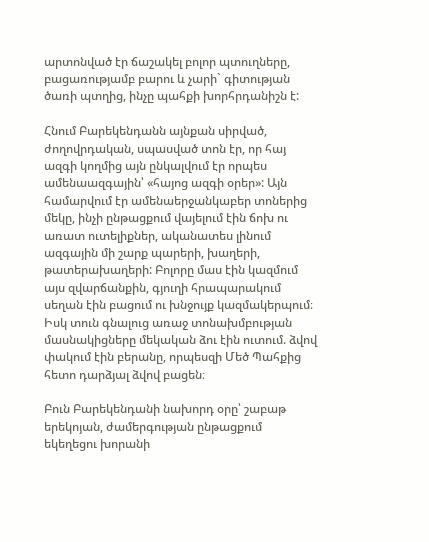արտոնված էր ճաշակել բոլոր պտուղները, բացառությամբ բարու և չարի` գիտության ծառի պտղից, ինչը պահքի խորհրդանիշն է:

Հնում Բարեկենդանն այնքան սիրված, ժողովրդական, սպասված տոն էր, որ հայ ազգի կողմից այն ընկալվում էր որպես ամենաազգային՝ «հայոց ազգի օրեր»: Այն համարվում էր ամենաերջանկաբեր տոներից մեկը, ինչի ընթացքում վայելում էին ճոխ ու առատ ուտելիքներ, ականատես լինում ազգային մի շարք պարերի, խաղերի, թատերախաղերի: Բոլորը մաս էին կազմում այս զվարճանքին, գյուղի հրապարակում սեղան էին բացում ու խնջույք կազմակերպում։ Իսկ տուն գնալուց առաջ տոնախմբության մասնակիցները մեկական ձու էին ուտում. ձվով փակում էին բերանը, որպեսզի Մեծ Պահքից հետո դարձյալ ձվով բացեն։

Բուն Բարեկենդանի նախորդ օրը՝ շաբաթ երեկոյան, ժամերգության ընթացքում եկեղեցու խորանի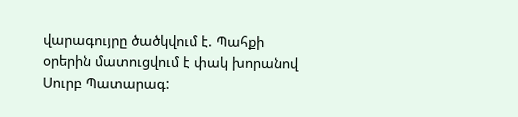վարագույրը ծածկվում է. Պահքի օրերին մատուցվում է փակ խորանով Սուրբ Պատարագ: